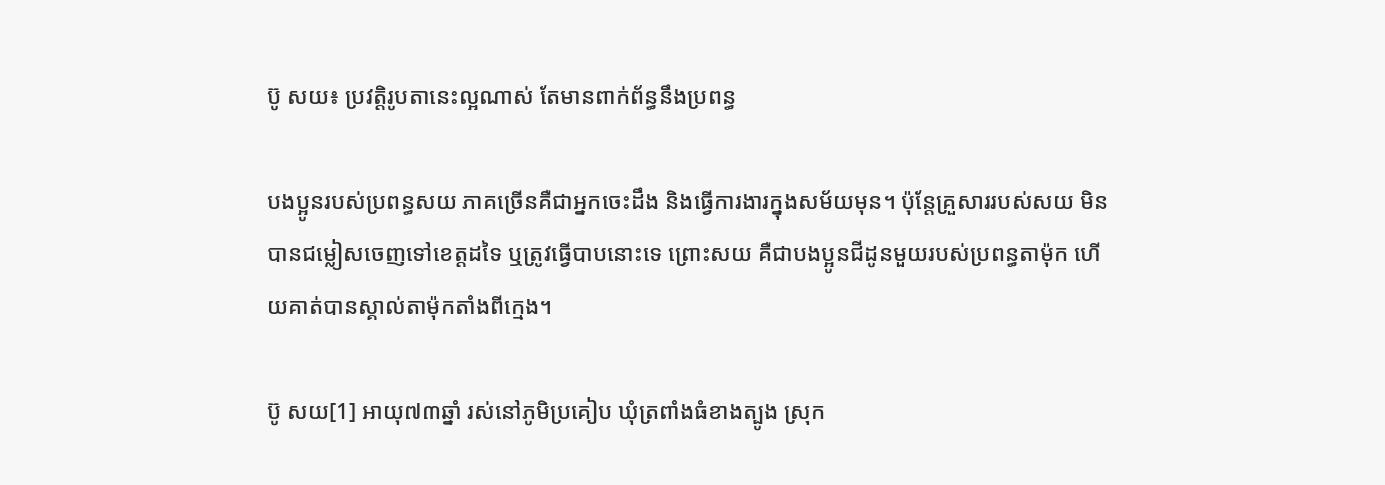ប៊ូ សយ៖ ប្រវត្តិរូបតានេះល្អណាស់ តែមានពាក់ព័ន្ធនឹងប្រពន្ធ

បងប្អូនរបស់ប្រពន្ធសយ ភាគច្រើនគឺជាអ្នកចេះដឹង និងធ្វើការងារក្នុងសម័យមុន។ ប៉ុន្តែគ្រួសាររបស់សយ មិនបានជម្លៀសចេញទៅខេត្តដទៃ ឬត្រូវធ្វើបាបនោះទេ ព្រោះសយ គឺជាបងប្អូនជីដូនមួយរបស់ប្រពន្ធតាម៉ុក ហើយគាត់បានស្គាល់តាម៉ុកតាំងពីក្មេង។

ប៊ូ សយ[1] អាយុ៧៣ឆ្នាំ រស់នៅភូមិប្រគៀប ឃុំត្រពាំងធំខាងត្បូង ស្រុក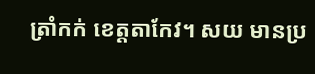ត្រាំកក់ ខេត្តតាកែវ។ សយ មានប្រ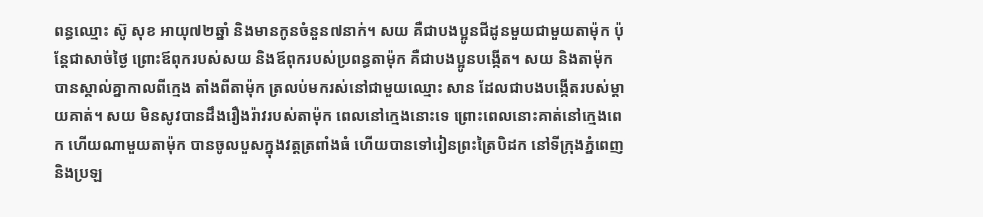ពន្ធឈ្មោះ ស៊ូ សុខ អាយុ៧២ឆ្នាំ និងមានកូនចំនួន៧នាក់។ សយ គឺជាបងប្អូនជីដូនមួយជាមួយតាម៉ុក ប៉ុន្តែជាសាច់ថ្ងៃ ព្រោះឪពុករបស់សយ និងឪពុករបស់ប្រពន្ធតាម៉ុក គឺជាបងប្អូនបង្កើត។ សយ និងតាម៉ុក បានស្គាល់គ្នាកាលពីក្មេង តាំងពីតាម៉ុក ត្រលប់មករស់នៅជាមួយឈ្មោះ សាន ដែលជាបងបង្កើតរបស់ម្ដាយគាត់។ សយ មិនសូវបានដឹងរឿងរ៉ាវរបស់តាម៉ុក ពេលនៅក្មេងនោះទេ ព្រោះពេលនោះគាត់នៅក្មេងពេក ហើយណាមួយតាម៉ុក បានចូលបួសក្នុងវត្តត្រពាំងធំ ហើយបានទៅរៀនព្រះត្រៃបិដក នៅទីក្រុងភ្នំពេញ និងប្រឡ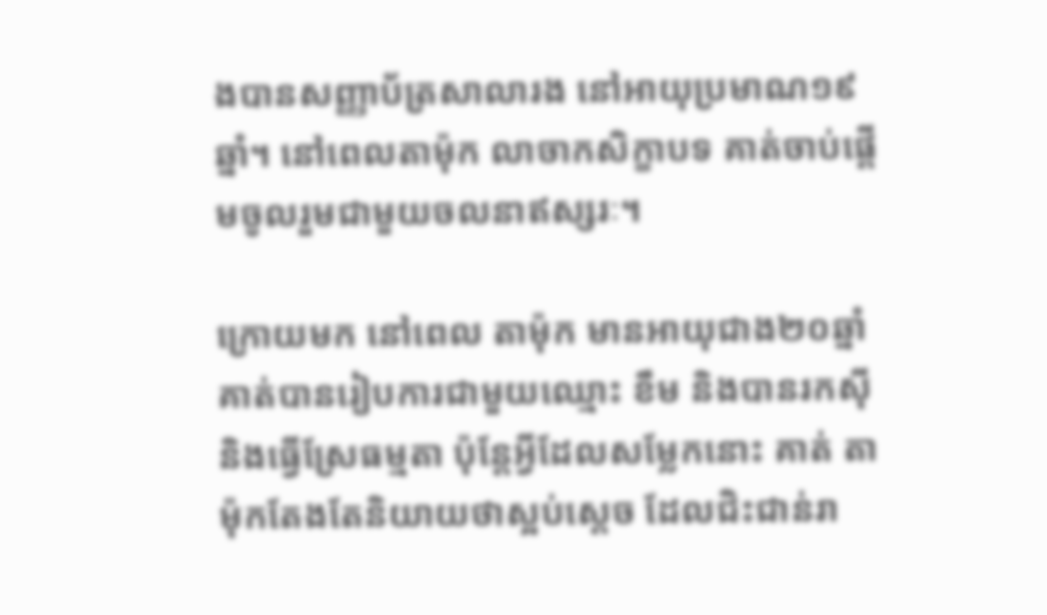ងបានសញ្ញាប័ត្រសាលារង នៅអាយុប្រមាណ១៩ឆ្នាំ។ នៅពេលតាម៉ុក លាចាកសិក្ខាបទ គាត់ចាប់ផ្ដើមចូលរួមជាមួយចលនាឥស្សរៈ។

ក្រោយមក នៅពេល តាម៉ុក មានអាយុជាង២០ឆ្នាំ គាត់បានរៀបការជាមួយឈ្មោះ ខឹម និងបានរកស៊ី និងធ្វើស្រែធម្មតា ប៉ុន្តែអ្វីដែលសម្លែកនោះ គាត់ តាម៉ុកតែងតែនិយាយថាស្អប់ស្ដេច ដែលជិះជាន់រា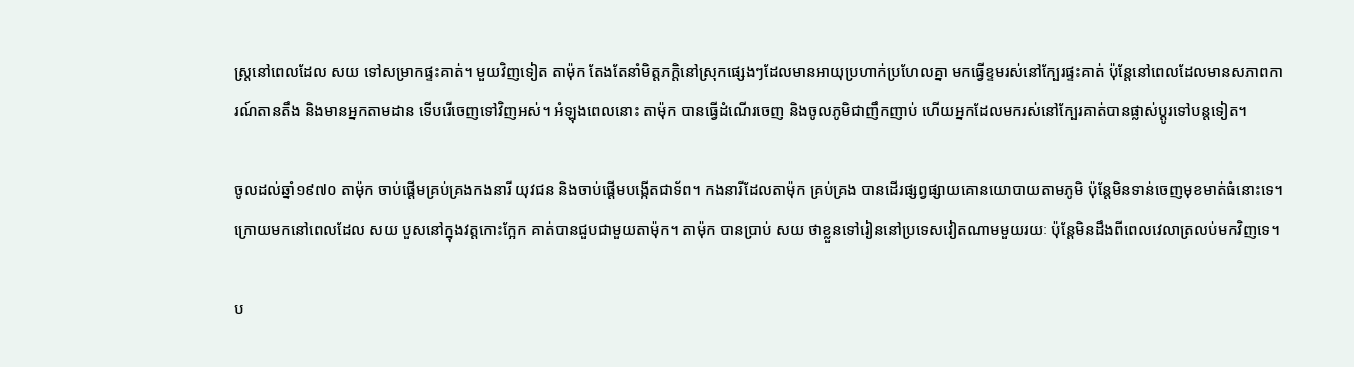ស្រ្ដនៅពេលដែល សយ ទៅសម្រាកផ្ទះគាត់។ មួយវិញទៀត តាម៉ុក តែងតែនាំមិត្តភក្ដិនៅស្រុកផ្សេងៗដែលមានអាយុប្រហាក់ប្រហែលគ្នា មកធ្វើខ្ទមរស់នៅក្បែរផ្ទះគាត់ ប៉ុន្តែនៅពេលដែលមានសភាពការណ៍តានតឹង និងមានអ្នកតាមដាន ទើបរើចេញទៅវិញអស់។ អំឡុងពេលនោះ តាម៉ុក បានធ្វើដំណើរចេញ និងចូលភូមិជាញឹកញាប់ ហើយអ្នកដែលមករស់នៅក្បែរគាត់បានផ្លាស់ប្ដូរទៅបន្តទៀត។

ចូលដល់ឆ្នាំ១៩៧០ តាម៉ុក ចាប់ផ្ដើមគ្រប់គ្រងកងនារី យុវជន និងចាប់ផ្ដើមបង្កើតជាទ័ព។ កងនារីដែលតាម៉ុក គ្រប់គ្រង បានដើរផ្សព្វផ្សាយគោនយោបាយតាមភូមិ ប៉ុន្តែមិនទាន់ចេញមុខមាត់ធំនោះទេ។ ក្រោយមកនៅពេលដែល សយ បួសនៅក្នុងវត្តកោះក្អែក គាត់បានជួបជាមួយតាម៉ុក។ តាម៉ុក បានប្រាប់ សយ ថាខ្លួនទៅរៀននៅប្រទេសវៀតណាមមួយរយៈ ប៉ុន្តែមិនដឹងពីពេលវេលាត្រលប់មកវិញទេ។

ប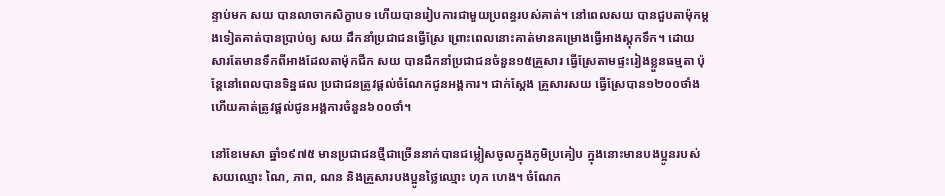ន្ទាប់មក សយ បានលាចាកសិក្ខាបទ ហើយបានរៀបការជាមួយប្រពន្ធរបស់គាត់។ នៅពេលសយ បានជួបតាម៉ុកម្ដងទៀតគាត់បានប្រាប់ឲ្យ សយ ដឹកនាំប្រជាជនធ្វើស្រែ ព្រោះពេលនោះគាត់មានគម្រោងធ្វើអាងស្ដុកទឹក។ ដោយសារតែមានទឹកពីអាងដែលតាម៉ុកជីក សយ បានដឹកនាំប្រជាជនចំនួន១៥គ្រួសារ ធ្វើស្រែតាមផ្ទះរៀងខ្លួនធម្មតា ប៉ុន្តែនៅពេលបានទិន្នផល ប្រជាជនត្រូវផ្ដល់ចំណែកជូនអង្គការ។ ជាក់ស្ដែង គ្រួសារសយ ធ្វើស្រែបាន១២០០ថាំង ហើយគាត់ត្រូវផ្ដល់ជូនអង្គការចំនួន៦០០ថាំ។

នៅខែមេសា ឆ្នាំ១៩៧៥ មានប្រជាជនថ្មីជាច្រើននាក់បានជម្លៀសចូលក្នុងភូមិប្រគៀប ក្នុងនោះមានបងប្អូនរបស់សយឈ្មោះ ណៃ, ភាព, ណន និងគ្រួសារបងប្អូនថ្លៃឈ្មោះ ហុក ហេង។ ចំណែក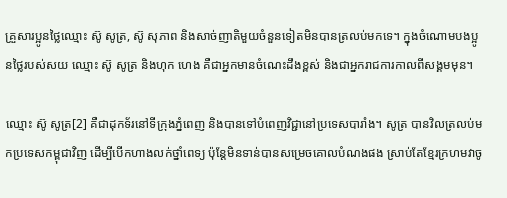គ្រួសារប្អូនថ្លៃឈ្មោះ ស៊ូ សូត្រ, ស៊ូ សុភាព និងសាច់ញាតិមួយចំនួនទៀតមិនបានត្រលប់មកទេ។ ក្នុងចំណោមបងប្អូនថ្លៃរបស់សយ ឈ្មោះ ស៊ូ សូត្រ និងហុក ហេង គឺជាអ្នកមានចំណេះដឹងខ្ពស់ និងជាអ្នករាជការកាលពីសង្គមមុន។

ឈ្មោះ ស៊ូ សូត្រ[2] គឺជាដុកទ័រនៅទីក្រុងភ្នំពេញ និងបានទៅបំពេញវិជ្ជានៅប្រទេសបារាំង។ សូត្រ បានវិលត្រលប់មកប្រទេសកម្ពុជាវិញ ដើម្បីបើកហាងលក់ថ្នាំពេទ្យ ប៉ុន្តែមិនទាន់បានសម្រេចគោលបំណងផង ស្រាប់តែខ្មែរក្រហមវាចូ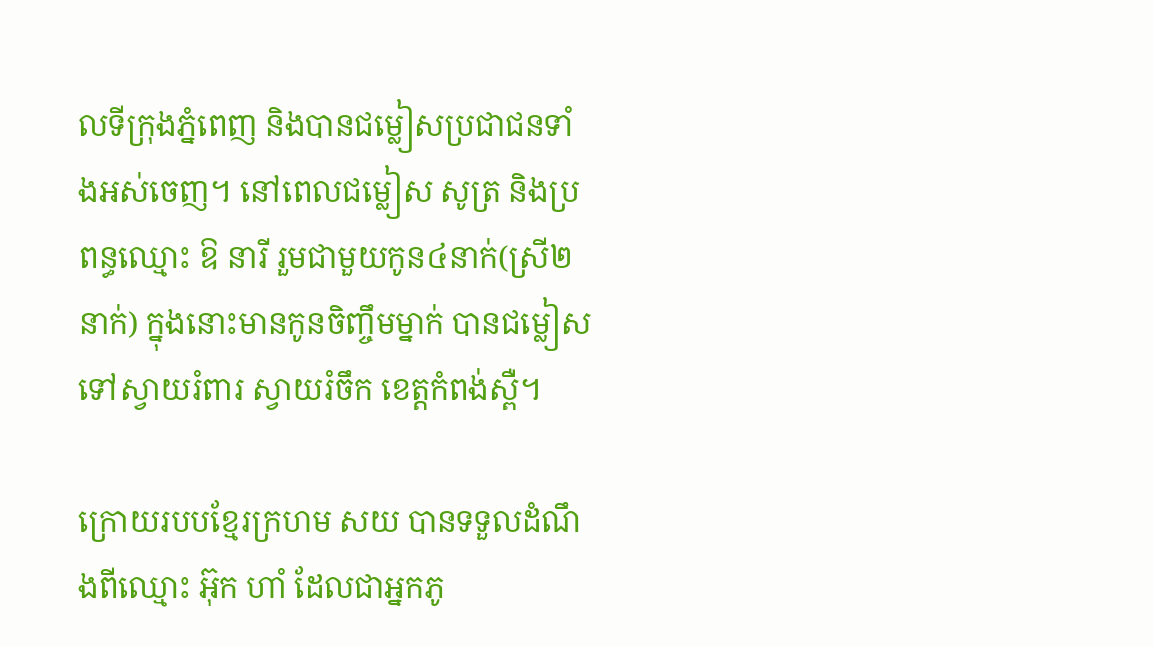លទីក្រុងភ្នំពេញ និងបានជម្លៀសប្រជាជនទាំងអស់ចេញ។ នៅពេលជម្លៀស សូត្រ និងប្រពន្ធឈ្មោះ ឱ នារី រួមជាមួយកូន៤នាក់(ស្រី២នាក់) ក្នុងនោះមានកូនចិញ្ចឹមម្នាក់ បានជម្លៀសទៅស្វាយរំពារ ស្វាយរំចឹក ខេត្តកំពង់ស្ពឺ។

ក្រោយរបបខ្មែរក្រហម សយ បានទទួលដំណឹងពីឈ្មោះ អ៊ុក ហាំ ដែលជាអ្នកភូ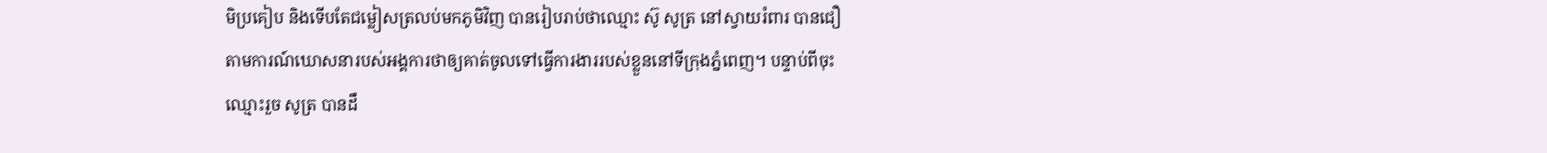មិប្រគៀប និងទើបតែជម្លៀសត្រលប់មកភូមិវិញ បានរៀបរាប់ថាឈ្មោះ ស៊ូ សូត្រ នៅស្វាយរំពារ បានជឿតាមការណ៍ឃោសនារបស់អង្គការថាឲ្យគាត់ចូលទៅធ្វើការងាររបស់ខ្លួននៅទីក្រុងភ្នំពេញ។ បន្ទាប់ពីចុះឈ្មោះរួច សូត្រ បានដឹ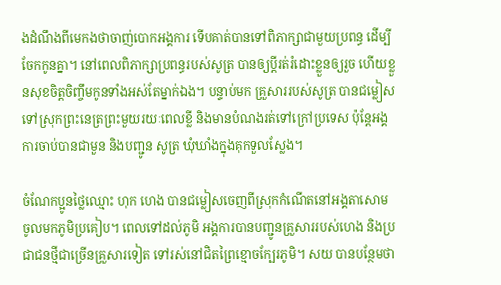ងដំណឹងពីមេកងថាចាញ់បោកអង្គការ ទើបគាត់បានទៅពិភាក្សាជាមួយប្រពន្ធ ដើម្បីចែកកូនគ្នា។ នៅពេលពិភាក្សាប្រពន្ធរបស់សូត្រ បានឲ្យប្ដីរត់រំដោះខ្លួនឲ្យរួច ហើយខ្លួនសុខចិត្តចិញ្ចឹមកូនទាំងអស់តែម្នាក់ឯង។ បន្ទាប់មក គ្រួសាររបស់សូត្រ បានជម្លៀសទៅស្រុកព្រះនេត្រព្រះមួយរយៈពេលខ្លី និងមានបំណងរត់ទៅក្រៅប្រទេស ប៉ុន្តែអង្គការចាប់បានជាមួន និងបញ្ជូន សូត្រ ឃុំឃាំងក្នុងគុកទួលស្លែង។

ចំណែកប្អូនថ្លៃឈ្មោះ ហុក ហេង បានជម្លៀសចេញពីស្រុកកំណើតនៅអង្គតាសោម  ចូលមកភូមិប្រគៀប។ ពេលទៅដល់ភូមិ អង្គការបានបញ្ជូនគ្រួសាររបស់ហេង និងប្រជាជនថ្មីជាច្រើនគ្រួសារទៀត ទៅរស់នៅជិតព្រៃខ្មោចក្បែរភូមិ។ សយ បានបន្ថែមថា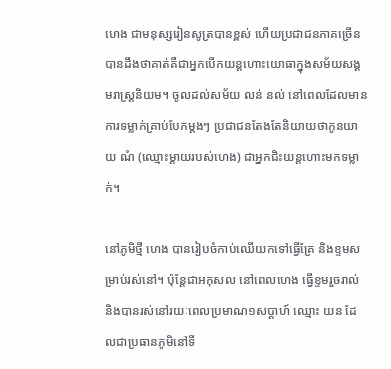ហេង ជាមនុស្សរៀនសូត្របានខ្ពស់ ហើយប្រជាជនភាគច្រើនបានដឹងថាគាត់គឺជាអ្នកបើកយន្តហោះយោធាក្នុងសម័យសង្គមរាស្រ្ដនិយម។ ចូលដល់សម័យ លន់ នល់ នៅពេលដែលមានការទម្លាក់គ្រាប់បែកម្ដងៗ ប្រជាជនតែងតែនិយាយថាកូនយាយ ណំ (ឈ្មោះម្ដាយរបស់ហេង) ជាអ្នកជិះយន្តហោះមកទម្លាក់។

នៅភូមិថ្មី ហេង បានរៀបចំកាប់ឈើយកទៅធ្វើគ្រែ និងខ្ទមសម្រាប់រស់នៅ។ ប៉ុន្តែជាអកុសល នៅពេលហេង ធ្វើខ្ទមរួចរាល់ និងបានរស់នៅរយៈពេលប្រមាណ១សប្ដាហ៍ ឈ្មោះ យន ដែលជាប្រធានភូមិនៅទី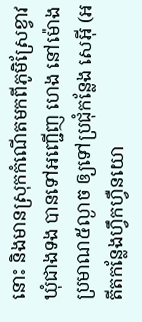នោះ និងមានស្រុកកំណើតមកពីភូមិស្រែខ្វាវ ឃុំជាងទង បានទៅអញ្ជើញ ហេង នៅម៉ោងប្រមាណ៥ល្ងាច ឲ្យទៅប្រជុំកន្លែង សេអ៊ី (អតីតកន្លែងហ្វឹកហ្វឺនយោ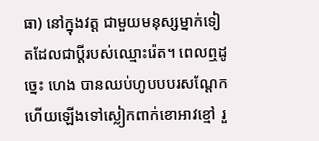ធា) នៅក្នុងវត្ត ជាមួយមនុស្សម្នាក់ទៀតដែលជាប្ដីរបស់ឈ្មោះរ៉េត។ ពេលឮដូច្នេះ ហេង បានឈប់ហូបបបរសណ្ដែក ហើយឡើងទៅស្លៀកពាក់ខោអាវខ្មៅ រួ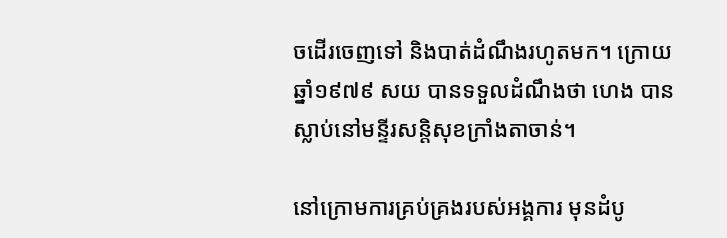ចដើរចេញទៅ និងបាត់ដំណឹងរហូតមក។ ក្រោយឆ្នាំ១៩៧៩ សយ បានទទួលដំណឹងថា ហេង បានស្លាប់នៅមន្ទីរសន្តិសុខក្រាំងតាចាន់។

នៅក្រោមការគ្រប់គ្រងរបស់អង្គការ មុនដំបូ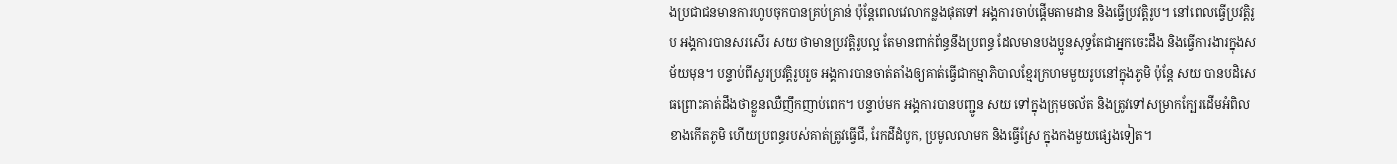ងប្រជាជនមានការហូបចុកបានគ្រប់គ្រាន់ ប៉ុន្តែពេលវេលាកន្លងផុតទៅ អង្គការចាប់ផ្ដើមតាមដាន និងធ្វើប្រវត្តិរូប។ នៅពេលធ្វើប្រវត្តិរូប អង្គការបានសរសើរ សយ ថាមានប្រវត្តិរូបល្អ តែមានពាក់ព័ន្ធនឹងប្រពន្ធ ដែលមានបងប្អូនសុទ្ធតែជាអ្នកចេះដឹង និងធ្វើការងារក្នុងសម័យមុន។ បន្ទាប់ពីសួរប្រវត្តិរូបរួច អង្គការបានចាត់តាំងឲ្យគាត់ធ្វើជាកម្មាភិបាលខ្មែរក្រហមមួយរូបនៅក្នុងភូមិ ប៉ុន្តែ សយ បានបដិសេធព្រោះគាត់ដឹងថាខ្លួនឈឺញឹកញាប់ពេក។ បន្ទាប់មក អង្គការបានបញ្ជូន សយ ទៅក្នុងក្រុមចល័ត និងត្រូវទៅសម្រាកក្បែរដើមអំពិលខាងកើតភូមិ ហើយប្រពន្ធរបស់គាត់ត្រូវធ្វើជី, រែកដីដំបូក, ប្រមូលលាមក និងធ្វើស្រែ ក្នុងកងមួយផ្សេងទៀត។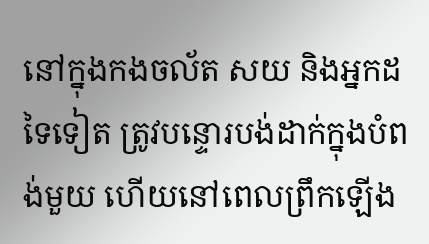នៅក្នុងកងចល័ត សយ និងអ្នកដទៃទៀត ត្រូវបន្ទោរបង់ដាក់ក្នុងបំពង់មួយ ហើយនៅពេលព្រឹកឡើង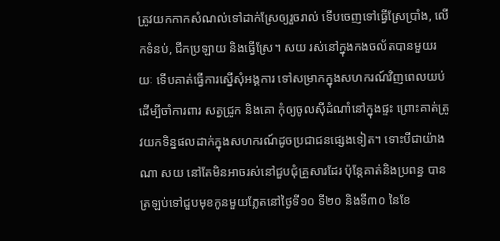ត្រូវយកកាកសំណល់ទៅដាក់ស្រែឲ្យរួចរាល់ ទើបចេញទៅធ្វើស្រែប្រាំង, លើកទំនប់, ជីកប្រឡាយ និងធ្វើស្រែ។ សយ រស់នៅក្នុងកងចល័តបានមួយរយៈ ទើបគាត់ធ្វើការស្នើសុំអង្គការ ទៅសម្រាកក្នុងសហករណ៍វិញពេលយប់ ដើម្បីចាំការពារ សត្វជ្រូក និងគោ កុំឲ្យចូលស៊ីដំណាំនៅក្នុងផ្ទះ ព្រោះគាត់ត្រូវយកទិន្នផលដាក់ក្នុងសហករណ៍ដូចប្រជាជនផ្សេងទៀត។ ទោះបីជាយ៉ាងណា សយ នៅតែមិនអាចរស់នៅជួបជុំគ្រួសារដែរ ប៉ុន្តែគាត់និងប្រពន្ធ បានត្រឡប់ទៅជួបមុខកូនមួយភ្លែតនៅថ្ងៃទី១០ ទី២០ និងទី៣០ នៃខែ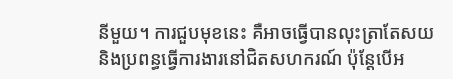នីមួយ។ ការជួបមុខនេះ គឺអាចធ្វើបានលុះត្រាតែសយ និងប្រពន្ធធ្វើការងារនៅជិតសហករណ៍ ប៉ុន្តែបើអ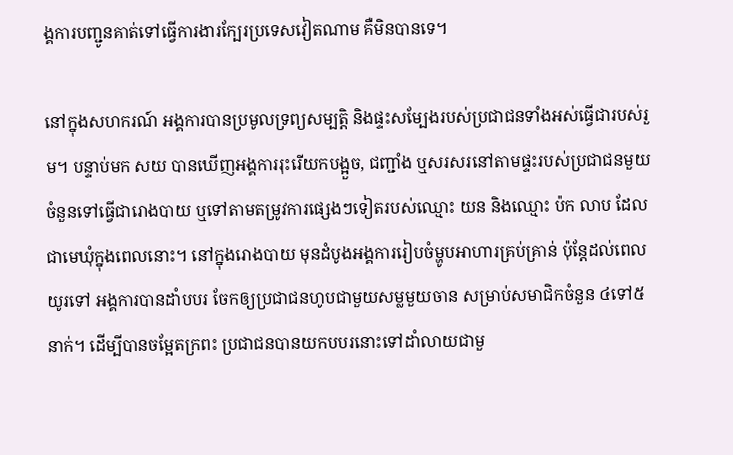ង្គការបញ្ជូនគាត់ទៅធ្វើការងារក្បែរប្រទេសវៀតណាម គឺមិនបានទេ។

នៅក្នុងសហករណ៍ អង្គការបានប្រមូលទ្រព្យសម្បត្តិ និងផ្ទះសម្បែងរបស់ប្រជាជនទាំងអស់ធ្វើជារបស់រួម។ បន្ទាប់មក សយ បានឃើញអង្គការរុះរើយកបង្អួច, ជញ្ជាំង ឬសរសរនៅតាមផ្ទះរបស់ប្រជាជនមួយចំនួនទៅធ្វើជារោងបាយ ឬទៅតាមតម្រូវការផ្សេងៗទៀតរបស់ឈ្មោះ យន និងឈ្មោះ ប៉ក លាប ដែលជាមេឃុំក្នុងពេលនោះ។ នៅក្នុងរោងបាយ មុនដំបូងអង្គការរៀបចំម្ហូបអាហារគ្រប់គ្រាន់ ប៉ុន្តែដល់ពេលយូរទៅ អង្គការបានដាំបបរ ចែកឲ្យប្រជាជនហូបជាមួយសម្លមួយចាន សម្រាប់សមាជិកចំនួន ៤ទៅ៥នាក់។ ដើម្បីបានចម្អែតក្រពះ ប្រជាជនបានយកបបរនោះទៅដាំលាយជាមួ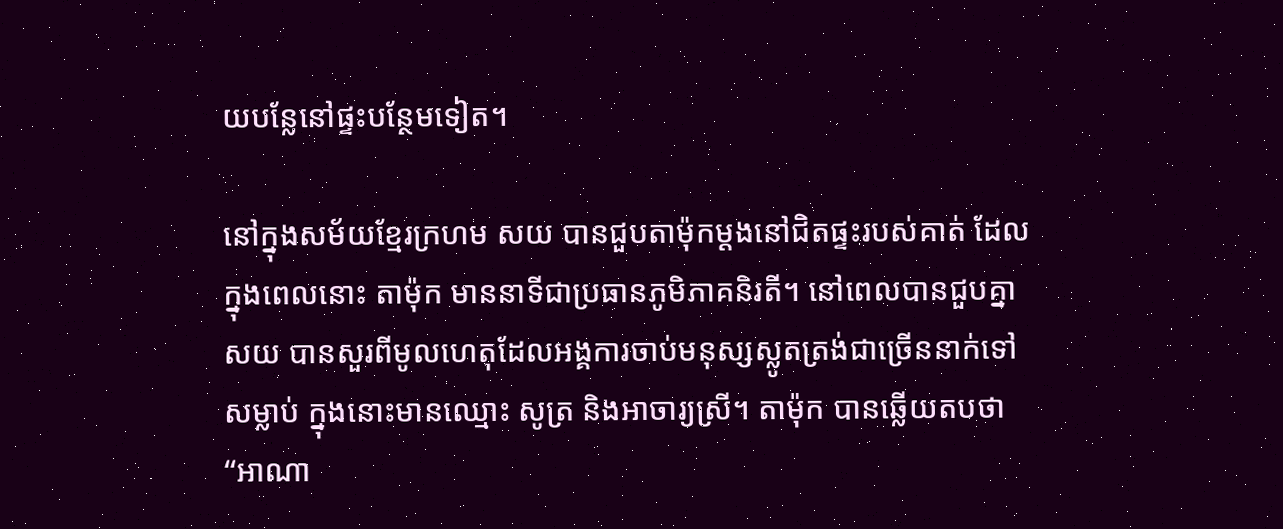យបន្លែនៅផ្ទះបន្ថែមទៀត។

នៅក្នុងសម័យខ្មែរក្រហម សយ បានជួបតាម៉ុកម្ដងនៅជិតផ្ទះរបស់គាត់ ដែលក្នុងពេលនោះ តាម៉ុក មាននាទីជាប្រធានភូមិភាគនិរតី។ នៅពេលបានជួបគ្នា សយ បានសួរពីមូលហេតុដែលអង្គការចាប់មនុស្សស្លូតត្រង់ជាច្រើននាក់ទៅសម្លាប់ ក្នុងនោះមានឈ្មោះ សូត្រ និងអាចារ្យស្រី។ តាម៉ុក បានឆ្លើយតបថា “អាណា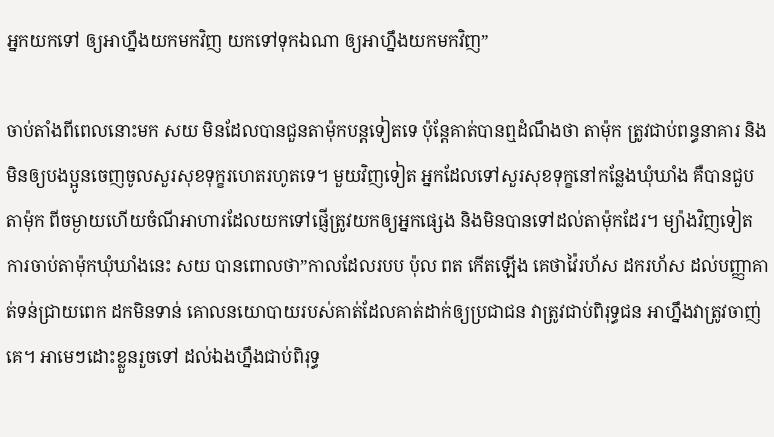អ្នកយកទៅ ឲ្យអាហ្នឹងយកមកវិញ យកទៅទុកឯណា ឲ្យអាហ្នឹងយកមកវិញ”

ចាប់តាំងពីពេលនោះមក សយ មិនដែលបានជួនតាម៉ុកបន្តទៀតទេ ប៉ុន្តែគាត់បានឮដំណឹងថា តាម៉ុក ត្រូវជាប់ពន្ធនាគារ និងមិនឲ្យបងប្អូនចេញចូលសួរសុខទុក្ខរហេតរហូតទេ។ មួយវិញទៀត អ្នកដែលទៅសួរសុខទុក្ខនៅកន្លែងឃុំឃាំង គឺបានជួប តាម៉ុក ពីចម្ងាយហើយចំណីអាហារដែលយកទៅផ្ញើត្រូវយកឲ្យអ្នកផ្សេង និងមិនបានទៅដល់តាម៉ុកដែរ។ ម្យ៉ាងវិញទៀត ការចាប់តាម៉ុកឃុំឃាំងនេះ សយ បានពោលថា”កាលដែលរបប ប៉ុល ពត កើតឡើង គេថាវ៉ៃរហ័ស ដករហ័ស ដល់បញ្ញាគាត់ទន់ជ្រាយពេក ដកមិនទាន់ គោលនយោបាយរបស់គាត់ដែលគាត់ដាក់ឲ្យប្រជាជន វាត្រូវជាប់ពិរុទ្ធជន អាហ្នឹងវាត្រូវចាញ់គេ។ អាមេៗដោះខ្លួនរួចទៅ ដល់ឯងហ្នឹងជាប់ពិរុទ្ធ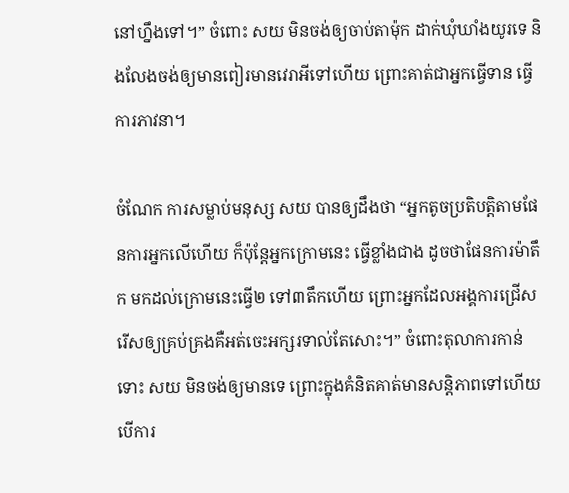នៅហ្នឹងទៅ។” ចំពោះ សយ មិនចង់ឲ្យចាប់តាម៉ុក ដាក់ឃុំឃាំងយូរទេ និងលែងចង់ឲ្យមានពៀរមានវេរាអីទៅហើយ ព្រោះគាត់ជាអ្នកធ្វើទាន ធ្វើការភាវនា។

ចំណែក ការសម្លាប់មនុស្ស សយ បានឲ្យដឹងថា “អ្នកតូចប្រតិបត្តិតាមផែនការអ្នកលើហើយ ក៏ប៉ុន្តែអ្នកក្រោមនេះ ធ្វើខ្លាំងជាង ដូចថាផែនការម៉ាតឹក មកដល់ក្រោមនេះធ្វើ២ ទៅ៣តឹកហើយ ព្រោះអ្នកដែលអង្គការជ្រើសរើសឲ្យគ្រប់គ្រងគឺអត់ចេះអក្សរទាល់តែសោះ។” ចំពោះតុលាការកាន់ទោះ សយ មិនចង់ឲ្យមានទេ ព្រោះក្នុងគំនិតគាត់មានសន្តិភាពទៅហើយ បើការ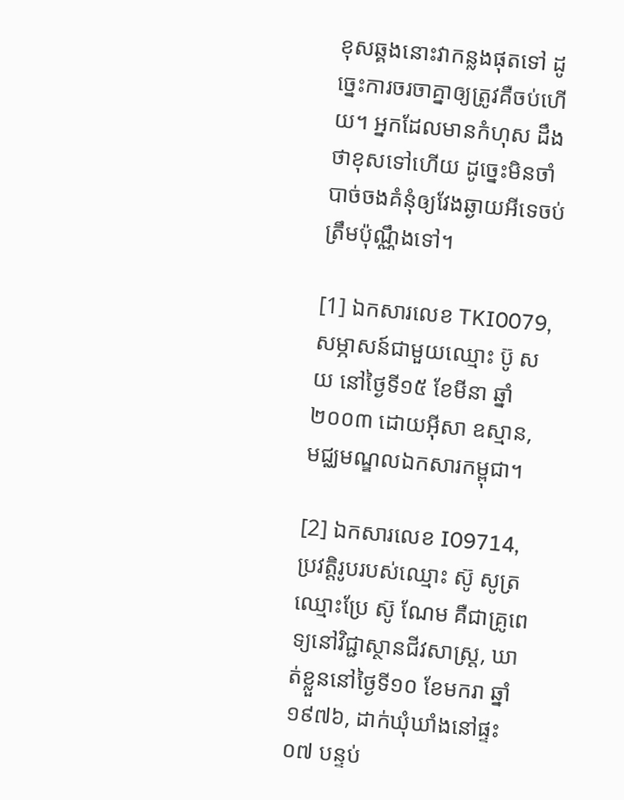ខុសឆ្គងនោះវាកន្លងផុតទៅ ដូច្នេះការចរចាគ្នាឲ្យត្រូវគឺចប់ហើយ។ អ្នកដែលមានកំហុស ដឹងថាខុសទៅហើយ ដូច្នេះមិនចាំបាច់ចងគំនុំឲ្យវែងឆ្ងាយអីទេចប់ត្រឹមប៉ុណ្ណឹងទៅ។

[1] ឯកសារលេខ TKI0079, សម្ភាសន៍ជាមួយឈ្មោះ ប៊ូ សយ នៅថ្ងៃទី១៥ ខែមីនា ឆ្នាំ២០០៣ ដោយអ៊ីសា ឧស្មាន, មជ្ឈមណ្ឌលឯកសារកម្ពុជា។

[2] ឯកសារលេខ I09714, ប្រវត្តិរូបរបស់ឈ្មោះ ស៊ូ សូត្រ ឈ្មោះប្រែ ស៊ូ ណែម គឺជាគ្រូពេទ្យនៅវិជ្ជាស្ថានជីវសាស្រ្ដ, ឃាត់ខ្លួននៅថ្ងៃទី១០ ខែមករា ឆ្នាំ១៩៧៦, ដាក់ឃុំឃាំងនៅផ្ទះ០៧ បន្ទប់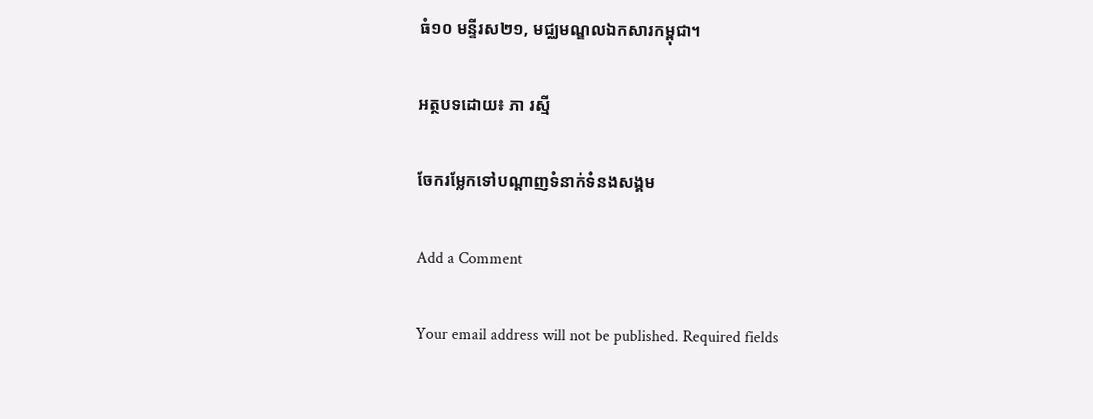ធំ១០ មន្ទីរស២១, មជ្ឈមណ្ឌលឯកសារកម្ពុជា។

អត្ថបទដោយ៖ ភា រស្មី

ចែករម្លែកទៅបណ្តាញទំនាក់ទំនងសង្គម

Add a Comment

Your email address will not be published. Required fields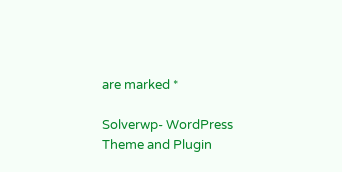are marked *

Solverwp- WordPress Theme and Plugin